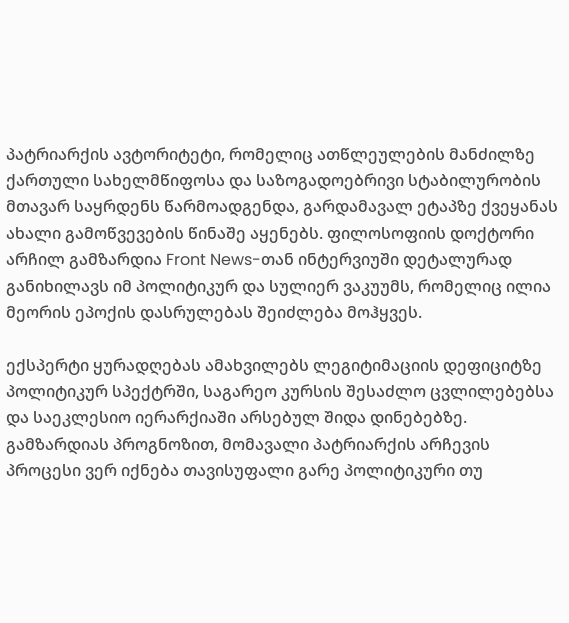პატრიარქის ავტორიტეტი, რომელიც ათწლეულების მანძილზე ქართული სახელმწიფოსა და საზოგადოებრივი სტაბილურობის მთავარ საყრდენს წარმოადგენდა, გარდამავალ ეტაპზე ქვეყანას ახალი გამოწვევების წინაშე აყენებს. ფილოსოფიის დოქტორი არჩილ გამზარდია Front News-თან ინტერვიუში დეტალურად განიხილავს იმ პოლიტიკურ და სულიერ ვაკუუმს, რომელიც ილია მეორის ეპოქის დასრულებას შეიძლება მოჰყვეს.

ექსპერტი ყურადღებას ამახვილებს ლეგიტიმაციის დეფიციტზე პოლიტიკურ სპექტრში, საგარეო კურსის შესაძლო ცვლილებებსა და საეკლესიო იერარქიაში არსებულ შიდა დინებებზე. გამზარდიას პროგნოზით, მომავალი პატრიარქის არჩევის პროცესი ვერ იქნება თავისუფალი გარე პოლიტიკური თუ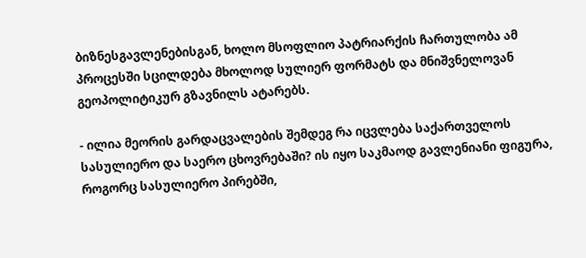ბიზნესგავლენებისგან, ხოლო მსოფლიო პატრიარქის ჩართულობა ამ პროცესში სცილდება მხოლოდ სულიერ ფორმატს და მნიშვნელოვან გეოპოლიტიკურ გზავნილს ატარებს.

- ილია მეორის გარდაცვალების შემდეგ რა იცვლება საქართველოს სასულიერო და საერო ცხოვრებაში? ის იყო საკმაოდ გავლენიანი ფიგურა, როგორც სასულიერო პირებში,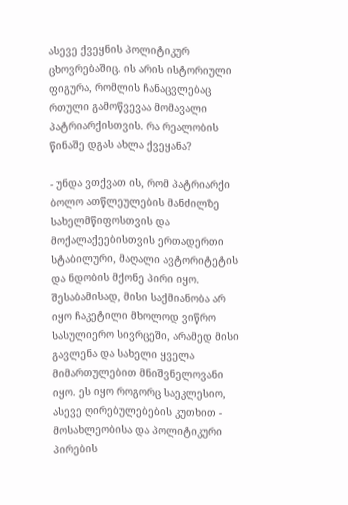ასევე ქვეყნის პოლიტიკურ ცხოვრებაშიც. ის არის ისტორიული ფიგურა, რომლის ჩანაცვლებაც რთული გამოწვევაა მომავალი პატრიარქისთვის. რა რეალობის წინაშე დგას ახლა ქვეყანა?

- უნდა ვთქვათ ის, რომ პატრიარქი ბოლო ათწლეულების მანძილზე სახელმწიფოსთვის და მოქალაქეებისთვის ერთადერთი სტაბილური, მაღალი ავტორიტეტის და ნდობის მქონე პირი იყო. შესაბამისად, მისი საქმიანობა არ იყო ჩაკეტილი მხოლოდ ვიწრო სასულიერო სივრცეში, არამედ მისი გავლენა და სახელი ყველა მიმართულებით მნიშვნელოვანი იყო. ეს იყო როგორც საეკლესიო, ასევე ღირებულებების კუთხით - მოსახლეობისა და პოლიტიკური პირების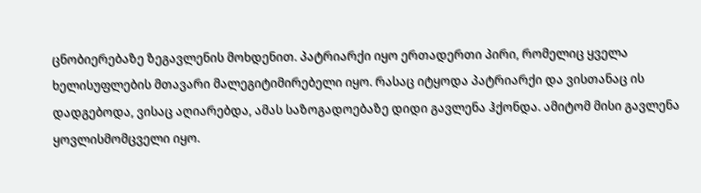ცნობიერებაზე ზეგავლენის მოხდენით. პატრიარქი იყო ერთადერთი პირი, რომელიც ყველა ხელისუფლების მთავარი მალეგიტიმირებელი იყო. რასაც იტყოდა პატრიარქი და ვისთანაც ის დადგებოდა, ვისაც აღიარებდა, ამას საზოგადოებაზე დიდი გავლენა ჰქონდა. ამიტომ მისი გავლენა ყოვლისმომცველი იყო.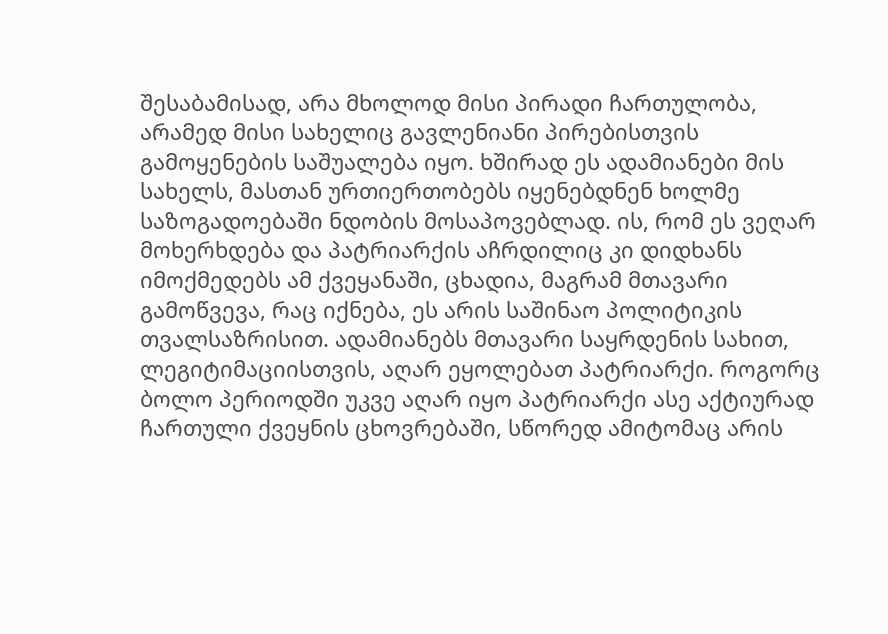შესაბამისად, არა მხოლოდ მისი პირადი ჩართულობა, არამედ მისი სახელიც გავლენიანი პირებისთვის გამოყენების საშუალება იყო. ხშირად ეს ადამიანები მის სახელს, მასთან ურთიერთობებს იყენებდნენ ხოლმე საზოგადოებაში ნდობის მოსაპოვებლად. ის, რომ ეს ვეღარ მოხერხდება და პატრიარქის აჩრდილიც კი დიდხანს იმოქმედებს ამ ქვეყანაში, ცხადია, მაგრამ მთავარი გამოწვევა, რაც იქნება, ეს არის საშინაო პოლიტიკის თვალსაზრისით. ადამიანებს მთავარი საყრდენის სახით, ლეგიტიმაციისთვის, აღარ ეყოლებათ პატრიარქი. როგორც ბოლო პერიოდში უკვე აღარ იყო პატრიარქი ასე აქტიურად ჩართული ქვეყნის ცხოვრებაში, სწორედ ამიტომაც არის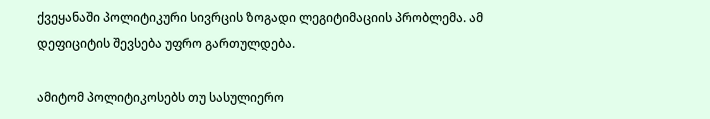ქვეყანაში პოლიტიკური სივრცის ზოგადი ლეგიტიმაციის პრობლემა. ამ დეფიციტის შევსება უფრო გართულდება.

ამიტომ პოლიტიკოსებს თუ სასულიერო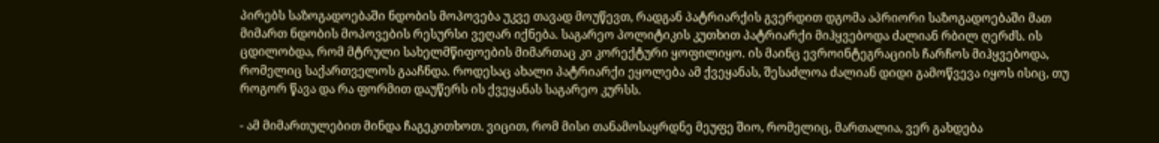პირებს საზოგადოებაში ნდობის მოპოვება უკვე თავად მოუწევთ, რადგან პატრიარქის გვერდით დგომა აპრიორი საზოგადოებაში მათ მიმართ ნდობის მოპოვების რესურსი ვეღარ იქნება. საგარეო პოლიტიკის კუთხით პატრიარქი მიჰყვებოდა ძალიან რბილ ღერძს. ის ცდილობდა, რომ მტრული სახელმწიფოების მიმართაც კი კორექტური ყოფილიყო. ის მაინც ევროინტეგრაციის ჩარჩოს მიჰყვებოდა, რომელიც საქართველოს გააჩნდა. როდესაც ახალი პატრიარქი ეყოლება ამ ქვეყანას, შესაძლოა ძალიან დიდი გამოწვევა იყოს ისიც, თუ როგორ წავა და რა ფორმით დაუწერს ის ქვეყანას საგარეო კურსს.

- ამ მიმართულებით მინდა ჩაგეკითხოთ. ვიცით, რომ მისი თანამოსაყრდნე მეუფე შიო, რომელიც, მართალია, ვერ გახდება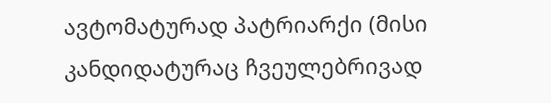ავტომატურად პატრიარქი (მისი კანდიდატურაც ჩვეულებრივად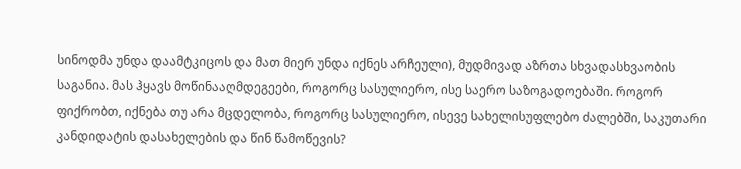სინოდმა უნდა დაამტკიცოს და მათ მიერ უნდა იქნეს არჩეული), მუდმივად აზრთა სხვადასხვაობის საგანია. მას ჰყავს მოწინააღმდეგეები, როგორც სასულიერო, ისე საერო საზოგადოებაში. როგორ ფიქრობთ, იქნება თუ არა მცდელობა, როგორც სასულიერო, ისევე სახელისუფლებო ძალებში, საკუთარი კანდიდატის დასახელების და წინ წამოწევის?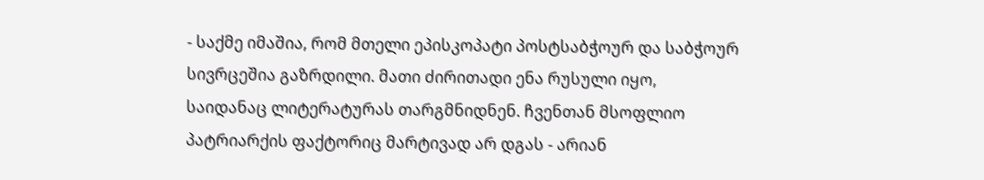- საქმე იმაშია, რომ მთელი ეპისკოპატი პოსტსაბჭოურ და საბჭოურ სივრცეშია გაზრდილი. მათი ძირითადი ენა რუსული იყო, საიდანაც ლიტერატურას თარგმნიდნენ. ჩვენთან მსოფლიო პატრიარქის ფაქტორიც მარტივად არ დგას - არიან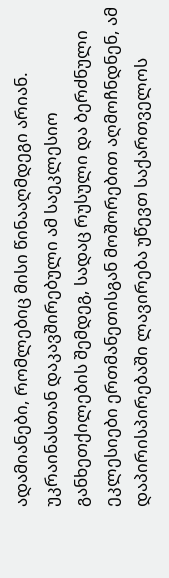ადამიანები, რომლებიც მისი წინააღმდეგი არიან. უკრაინასთან დაკავშირებული ამ საეკლესიო განხეთქილების შემდეგ, სადაც რუსული და ბერძნული ეკლესიები ერთმანეთისგან მოშორებით აღმოჩნდნენ, ამ დაპირისპირებაში ლავირება უწევთ საქართველოს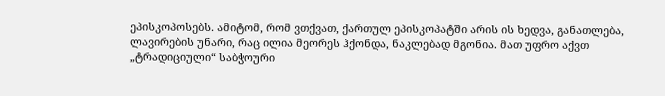ეპისკოპოსებს. ამიტომ, რომ ვთქვათ, ქართულ ეპისკოპატში არის ის ხედვა, განათლება, ლავირების უნარი, რაც ილია მეორეს ჰქონდა, ნაკლებად მგონია. მათ უფრო აქვთ „ტრადიციული“ საბჭოური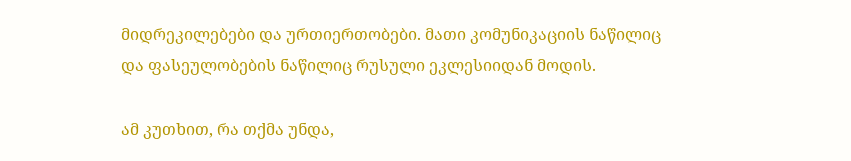მიდრეკილებები და ურთიერთობები. მათი კომუნიკაციის ნაწილიც და ფასეულობების ნაწილიც რუსული ეკლესიიდან მოდის.

ამ კუთხით, რა თქმა უნდა,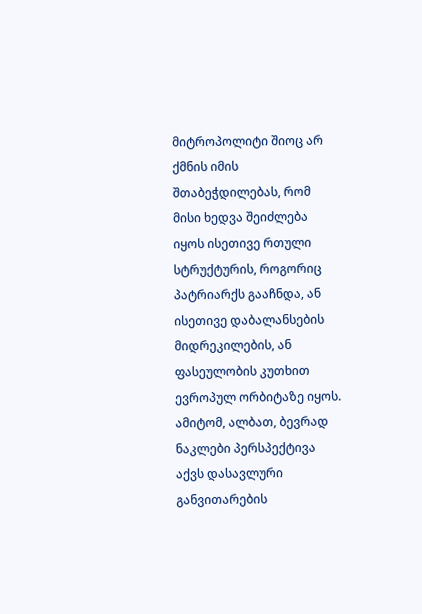მიტროპოლიტი შიოც არ ქმნის იმის შთაბეჭდილებას, რომ მისი ხედვა შეიძლება იყოს ისეთივე რთული სტრუქტურის, როგორიც პატრიარქს გააჩნდა, ან ისეთივე დაბალანსების მიდრეკილების, ან ფასეულობის კუთხით ევროპულ ორბიტაზე იყოს. ამიტომ, ალბათ, ბევრად ნაკლები პერსპექტივა აქვს დასავლური განვითარების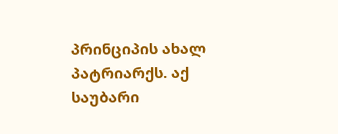პრინციპის ახალ პატრიარქს. აქ საუბარი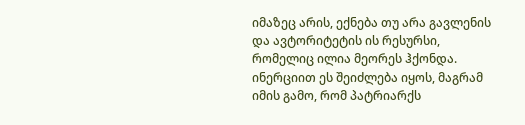იმაზეც არის, ექნება თუ არა გავლენის და ავტორიტეტის ის რესურსი, რომელიც ილია მეორეს ჰქონდა. ინერციით ეს შეიძლება იყოს, მაგრამ იმის გამო, რომ პატრიარქს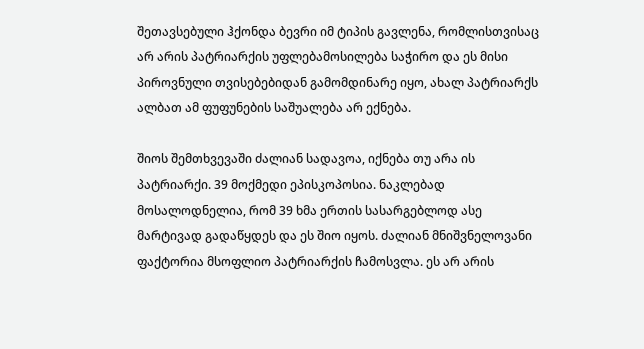შეთავსებული ჰქონდა ბევრი იმ ტიპის გავლენა, რომლისთვისაც არ არის პატრიარქის უფლებამოსილება საჭირო და ეს მისი პიროვნული თვისებებიდან გამომდინარე იყო, ახალ პატრიარქს ალბათ ამ ფუფუნების საშუალება არ ექნება.

შიოს შემთხვევაში ძალიან სადავოა, იქნება თუ არა ის პატრიარქი. 39 მოქმედი ეპისკოპოსია. ნაკლებად მოსალოდნელია, რომ 39 ხმა ერთის სასარგებლოდ ასე მარტივად გადაწყდეს და ეს შიო იყოს. ძალიან მნიშვნელოვანი ფაქტორია მსოფლიო პატრიარქის ჩამოსვლა. ეს არ არის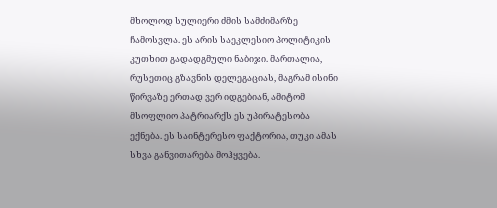მხოლოდ სულიერი ძმის სამძიმარზე ჩამოსვლა. ეს არის საეკლესიო პოლიტიკის კუთხით გადადგმული ნაბიჯი. მართალია, რუსეთიც გზავნის დელეგაციას, მაგრამ ისინი წირვაზე ერთად ვერ იდგებიან, ამიტომ მსოფლიო პატრიარქს ეს უპირატესობა ექნება. ეს საინტერესო ფაქტორია, თუკი ამას სხვა განვითარება მოჰყვება.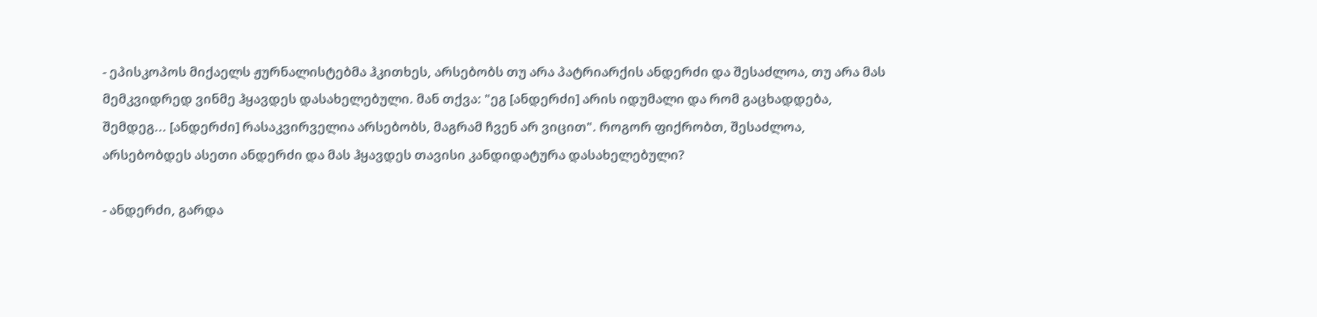- ეპისკოპოს მიქაელს ჟურნალისტებმა ჰკითხეს, არსებობს თუ არა პატრიარქის ანდერძი და შესაძლოა, თუ არა მას მემკვიდრედ ვინმე ჰყავდეს დასახელებული. მან თქვა: "ეგ [ანდერძი] არის იდუმალი და რომ გაცხადდება, შემდეგ... [ანდერძი] რასაკვირველია არსებობს, მაგრამ ჩვენ არ ვიცით". როგორ ფიქრობთ, შესაძლოა, არსებობდეს ასეთი ანდერძი და მას ჰყავდეს თავისი კანდიდატურა დასახელებული?

- ანდერძი, გარდა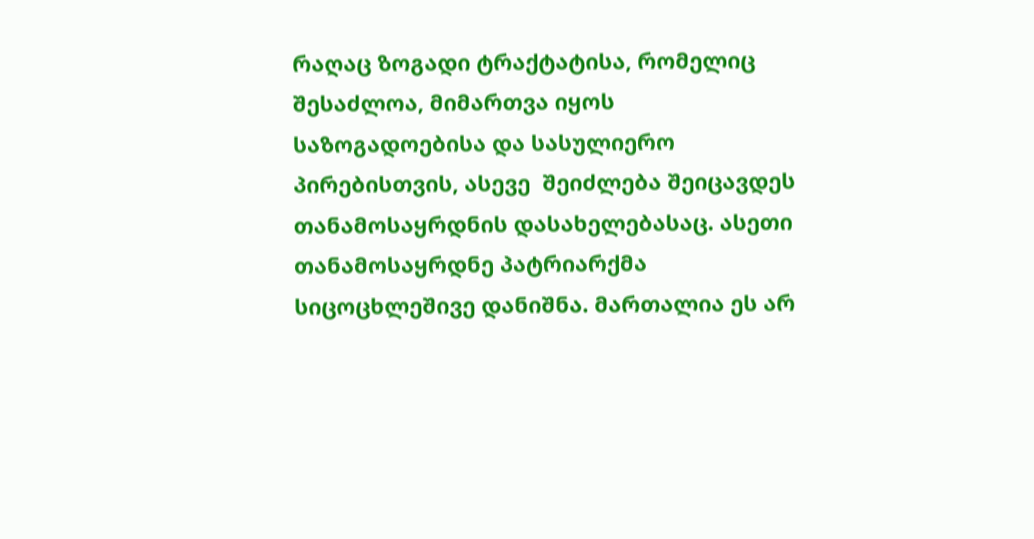რაღაც ზოგადი ტრაქტატისა, რომელიც შესაძლოა, მიმართვა იყოს საზოგადოებისა და სასულიერო პირებისთვის, ასევე  შეიძლება შეიცავდეს თანამოსაყრდნის დასახელებასაც. ასეთი თანამოსაყრდნე პატრიარქმა სიცოცხლეშივე დანიშნა. მართალია ეს არ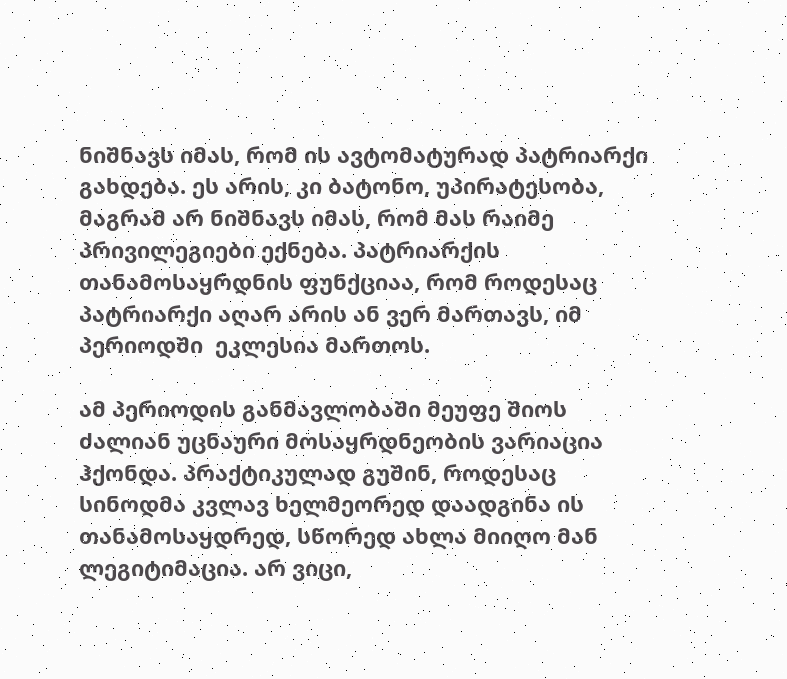ნიშნავს იმას, რომ ის ავტომატურად პატრიარქი გახდება. ეს არის, კი ბატონო, უპირატესობა, მაგრამ არ ნიშნავს იმას, რომ მას რაიმე პრივილეგიები ექნება. პატრიარქის თანამოსაყრდნის ფუნქციაა, რომ როდესაც პატრიარქი აღარ არის ან ვერ მართავს, იმ პერიოდში  ეკლესია მართოს.

ამ პერიოდის განმავლობაში მეუფე შიოს ძალიან უცნაური მოსაყრდნეობის ვარიაცია ჰქონდა. პრაქტიკულად გუშინ, როდესაც სინოდმა კვლავ ხელმეორედ დაადგინა ის თანამოსაყდრედ, სწორედ ახლა მიიღო მან ლეგიტიმაცია. არ ვიცი,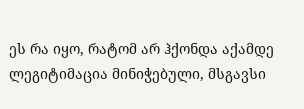ეს რა იყო, რატომ არ ჰქონდა აქამდე ლეგიტიმაცია მინიჭებული, მსგავსი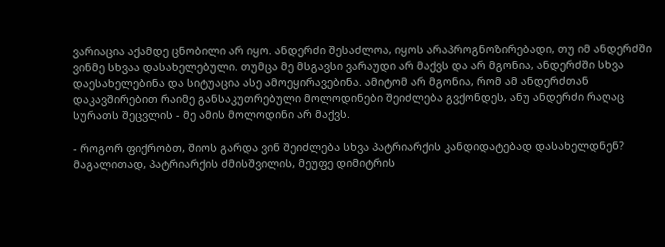ვარიაცია აქამდე ცნობილი არ იყო. ანდერძი შესაძლოა, იყოს არაპროგნოზირებადი, თუ იმ ანდერძში ვინმე სხვაა დასახელებული. თუმცა მე მსგავსი ვარაუდი არ მაქვს და არ მგონია, ანდერძში სხვა დაესახელებინა და სიტუაცია ასე ამოეყირავებინა. ამიტომ არ მგონია, რომ ამ ანდერძთან დაკავშირებით რაიმე განსაკუთრებული მოლოდინები შეიძლება გვქონდეს, ანუ ანდერძი რაღაც სურათს შეცვლის - მე ამის მოლოდინი არ მაქვს.

- როგორ ფიქრობთ, შიოს გარდა ვინ შეიძლება სხვა პატრიარქის კანდიდატებად დასახელდნენ? მაგალითად, პატრიარქის ძმისშვილის, მეუფე დიმიტრის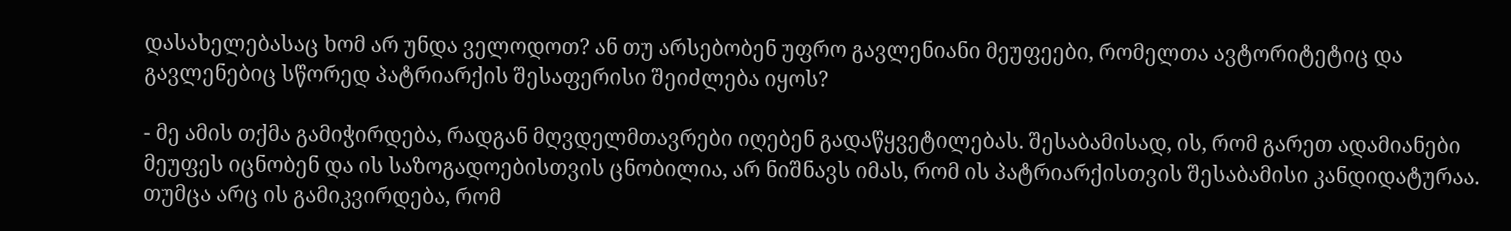დასახელებასაც ხომ არ უნდა ველოდოთ? ან თუ არსებობენ უფრო გავლენიანი მეუფეები, რომელთა ავტორიტეტიც და გავლენებიც სწორედ პატრიარქის შესაფერისი შეიძლება იყოს?

- მე ამის თქმა გამიჭირდება, რადგან მღვდელმთავრები იღებენ გადაწყვეტილებას. შესაბამისად, ის, რომ გარეთ ადამიანები მეუფეს იცნობენ და ის საზოგადოებისთვის ცნობილია, არ ნიშნავს იმას, რომ ის პატრიარქისთვის შესაბამისი კანდიდატურაა. თუმცა არც ის გამიკვირდება, რომ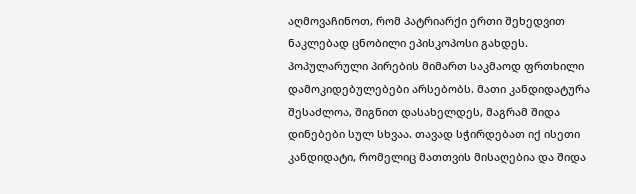აღმოვაჩინოთ, რომ პატრიარქი ერთი შეხედვით ნაკლებად ცნობილი ეპისკოპოსი გახდეს. პოპულარული პირების მიმართ საკმაოდ ფრთხილი დამოკიდებულებები არსებობს. მათი კანდიდატურა შესაძლოა, შიგნით დასახელდეს, მაგრამ შიდა დინებები სულ სხვაა. თავად სჭირდებათ იქ ისეთი კანდიდატი, რომელიც მათთვის მისაღებია და შიდა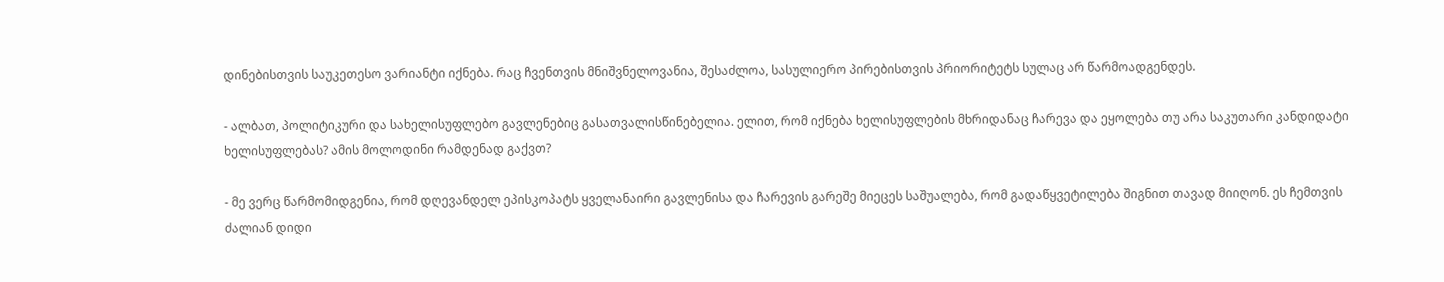დინებისთვის საუკეთესო ვარიანტი იქნება. რაც ჩვენთვის მნიშვნელოვანია, შესაძლოა, სასულიერო პირებისთვის პრიორიტეტს სულაც არ წარმოადგენდეს.

- ალბათ, პოლიტიკური და სახელისუფლებო გავლენებიც გასათვალისწინებელია. ელით, რომ იქნება ხელისუფლების მხრიდანაც ჩარევა და ეყოლება თუ არა საკუთარი კანდიდატი ხელისუფლებას? ამის მოლოდინი რამდენად გაქვთ?

- მე ვერც წარმომიდგენია, რომ დღევანდელ ეპისკოპატს ყველანაირი გავლენისა და ჩარევის გარეშე მიეცეს საშუალება, რომ გადაწყვეტილება შიგნით თავად მიიღონ. ეს ჩემთვის ძალიან დიდი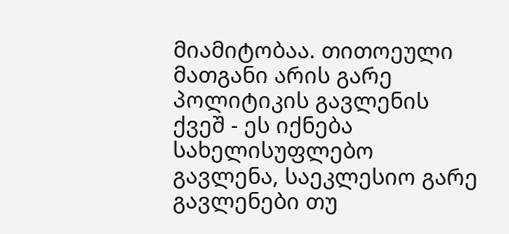მიამიტობაა. თითოეული მათგანი არის გარე პოლიტიკის გავლენის ქვეშ - ეს იქნება სახელისუფლებო გავლენა, საეკლესიო გარე გავლენები თუ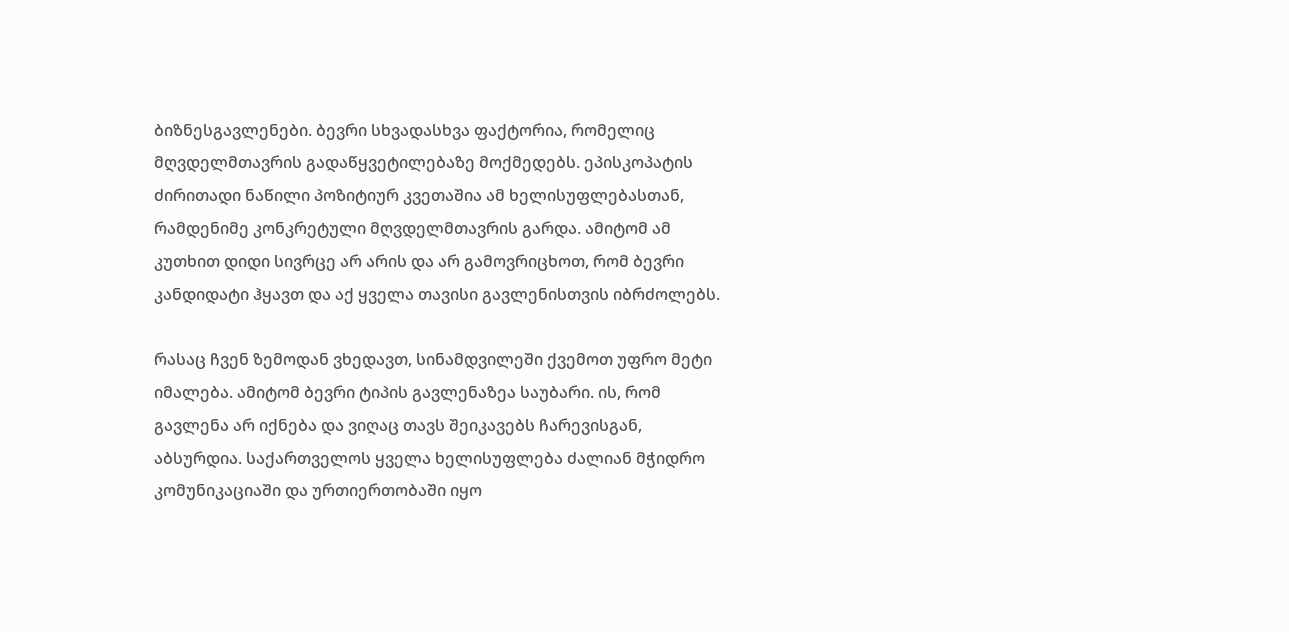ბიზნესგავლენები. ბევრი სხვადასხვა ფაქტორია, რომელიც მღვდელმთავრის გადაწყვეტილებაზე მოქმედებს. ეპისკოპატის ძირითადი ნაწილი პოზიტიურ კვეთაშია ამ ხელისუფლებასთან, რამდენიმე კონკრეტული მღვდელმთავრის გარდა. ამიტომ ამ კუთხით დიდი სივრცე არ არის და არ გამოვრიცხოთ, რომ ბევრი კანდიდატი ჰყავთ და აქ ყველა თავისი გავლენისთვის იბრძოლებს.

რასაც ჩვენ ზემოდან ვხედავთ, სინამდვილეში ქვემოთ უფრო მეტი იმალება. ამიტომ ბევრი ტიპის გავლენაზეა საუბარი. ის, რომ გავლენა არ იქნება და ვიღაც თავს შეიკავებს ჩარევისგან, აბსურდია. საქართველოს ყველა ხელისუფლება ძალიან მჭიდრო კომუნიკაციაში და ურთიერთობაში იყო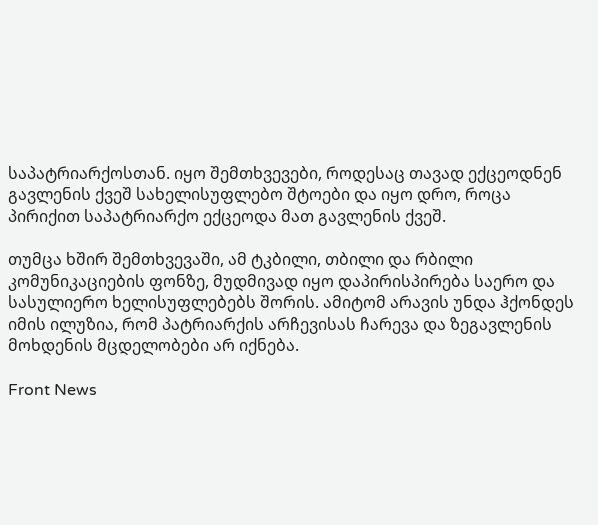საპატრიარქოსთან. იყო შემთხვევები, როდესაც თავად ექცეოდნენ გავლენის ქვეშ სახელისუფლებო შტოები და იყო დრო, როცა პირიქით საპატრიარქო ექცეოდა მათ გავლენის ქვეშ.

თუმცა ხშირ შემთხვევაში, ამ ტკბილი, თბილი და რბილი კომუნიკაციების ფონზე, მუდმივად იყო დაპირისპირება საერო და სასულიერო ხელისუფლებებს შორის. ამიტომ არავის უნდა ჰქონდეს იმის ილუზია, რომ პატრიარქის არჩევისას ჩარევა და ზეგავლენის მოხდენის მცდელობები არ იქნება.

Front News